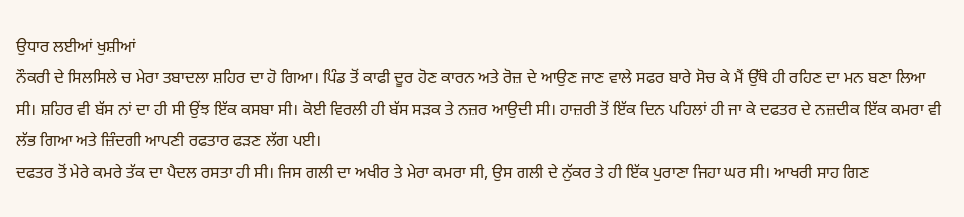ਉਧਾਰ ਲਈਆਂ ਖੁਸ਼ੀਆਂ
ਨੌਕਰੀ ਦੇ ਸਿਲਸਿਲੇ ਚ ਮੇਰਾ ਤਬਾਦਲਾ ਸ਼ਹਿਰ ਦਾ ਹੋ ਗਿਆ। ਪਿੰਡ ਤੋਂ ਕਾਫੀ ਦੂਰ ਹੋਣ ਕਾਰਨ ਅਤੇ ਰੋਜ਼ ਦੇ ਆਉਣ ਜਾਣ ਵਾਲੇ ਸਫਰ ਬਾਰੇ ਸੋਚ ਕੇ ਮੈਂ ਉੱਥੇ ਹੀ ਰਹਿਣ ਦਾ ਮਨ ਬਣਾ ਲਿਆ ਸੀ। ਸ਼ਹਿਰ ਵੀ ਬੱਸ ਨਾਂ ਦਾ ਹੀ ਸੀ ਉਂਝ ਇੱਕ ਕਸਬਾ ਸੀ। ਕੋਈ ਵਿਰਲੀ ਹੀ ਬੱਸ ਸੜਕ ਤੇ ਨਜ਼ਰ ਆਉਦੀ ਸੀ। ਹਾਜ਼ਰੀ ਤੋਂ ਇੱਕ ਦਿਨ ਪਹਿਲਾਂ ਹੀ ਜਾ ਕੇ ਦਫਤਰ ਦੇ ਨਜ਼ਦੀਕ ਇੱਕ ਕਮਰਾ ਵੀ ਲੱਭ ਗਿਆ ਅਤੇ ਜ਼ਿੰਦਗੀ ਆਪਣੀ ਰਫਤਾਰ ਫੜਣ ਲੱਗ ਪਈ।
ਦਫਤਰ ਤੋਂ ਮੇਰੇ ਕਮਰੇ ਤੱਕ ਦਾ ਪੈਦਲ ਰਸਤਾ ਹੀ ਸੀ। ਜਿਸ ਗਲੀ ਦਾ ਅਖੀਰ ਤੇ ਮੇਰਾ ਕਮਰਾ ਸੀ, ਉਸ ਗਲੀ ਦੇ ਨੁੱਕਰ ਤੇ ਹੀ ਇੱਕ ਪੁਰਾਣਾ ਜਿਹਾ ਘਰ ਸੀ। ਆਖਰੀ ਸਾਹ ਗਿਣ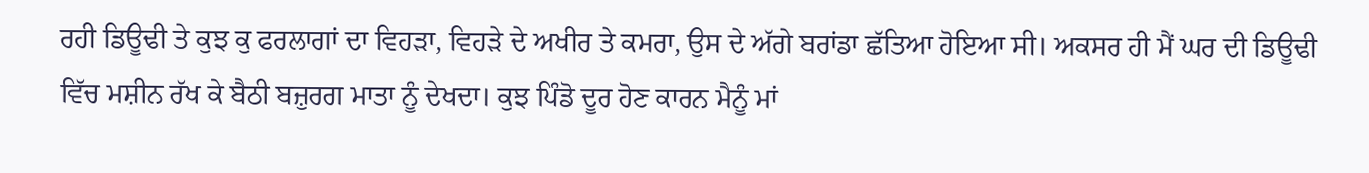ਰਹੀ ਡਿਊਢੀ ਤੇ ਕੁਝ ਕੁ ਫਰਲਾਗਾਂ ਦਾ ਵਿਹੜਾ, ਵਿਹੜੇ ਦੇ ਅਖੀਰ ਤੇ ਕਮਰਾ, ਉਸ ਦੇ ਅੱਗੇ ਬਰਾਂਡਾ ਛੱਤਿਆ ਹੋਇਆ ਸੀ। ਅਕਸਰ ਹੀ ਮੈਂ ਘਰ ਦੀ ਡਿਊਢੀ ਵਿੱਚ ਮਸ਼ੀਨ ਰੱਖ ਕੇ ਬੈਠੀ ਬਜ਼ੁਰਗ ਮਾਤਾ ਨੂੰ ਦੇਖਦਾ। ਕੁਝ ਪਿੰਡੋ ਦੂਰ ਹੋਣ ਕਾਰਨ ਮੈਨੂੰ ਮਾਂ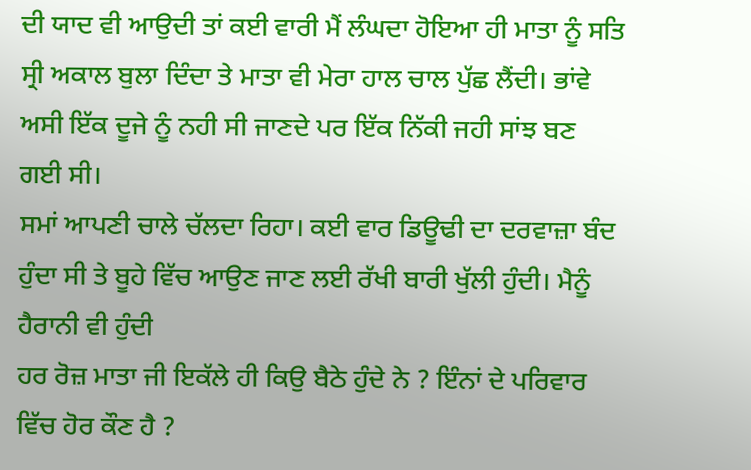ਦੀ ਯਾਦ ਵੀ ਆਉਦੀ ਤਾਂ ਕਈ ਵਾਰੀ ਮੈਂ ਲੰਘਦਾ ਹੋਇਆ ਹੀ ਮਾਤਾ ਨੂੰ ਸਤਿ ਸ੍ਰੀ ਅਕਾਲ ਬੁਲਾ ਦਿੰਦਾ ਤੇ ਮਾਤਾ ਵੀ ਮੇਰਾ ਹਾਲ ਚਾਲ ਪੁੱਛ ਲੈਂਦੀ। ਭਾਂਵੇ ਅਸੀ ਇੱਕ ਦੂਜੇ ਨੂੰ ਨਹੀ ਸੀ ਜਾਣਦੇ ਪਰ ਇੱਕ ਨਿੱਕੀ ਜਹੀ ਸਾਂਝ ਬਣ ਗਈ ਸੀ।
ਸਮਾਂ ਆਪਣੀ ਚਾਲੇ ਚੱਲਦਾ ਰਿਹਾ। ਕਈ ਵਾਰ ਡਿਊਢੀ ਦਾ ਦਰਵਾਜ਼ਾ ਬੰਦ ਹੁੰਦਾ ਸੀ ਤੇ ਬੂਹੇ ਵਿੱਚ ਆਉਣ ਜਾਣ ਲਈ ਰੱਖੀ ਬਾਰੀ ਖੁੱਲੀ ਹੁੰਦੀ। ਮੈਨੂੰ ਹੈਰਾਨੀ ਵੀ ਹੁੰਦੀ
ਹਰ ਰੋਜ਼ ਮਾਤਾ ਜੀ ਇਕੱਲੇ ਹੀ ਕਿਉ ਬੈਠੇ ਹੁੰਦੇ ਨੇ ? ਇੰਨਾਂ ਦੇ ਪਰਿਵਾਰ ਵਿੱਚ ਹੋਰ ਕੌਣ ਹੈ ?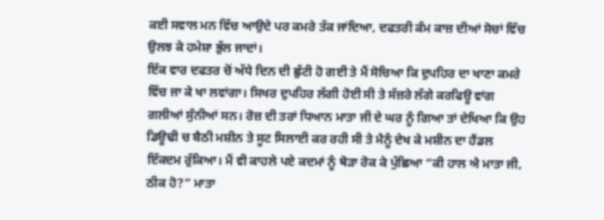ਕਈ ਸਵਾਲ ਮਨ ਵਿੱਚ ਆਉਦੇ ਪਰ ਕਮਰੇ ਤੱਕ ਜਾਂਦਿਆ, ਦਫਤਰੀ ਕੰਮ ਕਾਜ਼ ਦੀਆਂ ਸੋਚਾਂ ਵਿੱਚ ਉਲਝ ਕੇ ਹਮੇਸ਼ਾ ਭੁੱਲ ਜਾਦਾਂ।
ਇੱਕ ਵਾਰ ਦਫਤਰ ਚੋਂ ਅੱਧੇ ਦਿਨ ਦੀ ਛੁੱਟੀ ਹੋ ਗਈ ਤੇ ਮੈਂ ਸੋਚਿਆ ਕਿ ਦੁਪਹਿਰ ਦਾ ਖਾਣਾ ਕਮਰੇ ਵਿੱਚ ਜਾ ਕੇ ਖਾ ਲਵਾਂਗਾ। ਸਿਖਰ ਦੁਪਹਿਰ ਲੱਗੀ ਹੋਈ ਸੀ ਤੇ ਸੱਜ਼ਰੇ ਲੱਗੇ ਕਰਫਿਊ ਵਾਂਗ ਗਲੀਆਂ ਸੁੰਨੀਆਂ ਸਨ। ਰੋਜ਼ ਦੀ ਤਰਾਂ ਧਿਆਨ ਮਾਤਾ ਜੀ ਦੇ ਘਰ ਨੂੰ ਗਿਆ ਤਾਂ ਦੇਖਿਆ ਕਿ ਉਹ ਡਿਊਢੀ ਚ ਬੈਠੀ ਮਸ਼ੀਨ ਤੇ ਸੂਟ ਸਿਲਾਈ ਕਰ ਰਹੀ ਸੀ ਤੇ ਮੈਨੂੰ ਦੇਖ ਕੇ ਮਸ਼ੀਨ ਦਾ ਹੈਂਡਲ ਇੱਕਦਮ ਰੁੱਕਿਆ। ਮੈਂ ਵੀ ਕਾਹਲੇ ਪਏ ਕਦਮਾਂ ਨੂੰ ਥੋੜਾ ਰੋਕ ਕੇ ਪੁੱਛਿਆ “ਕੀ ਹਾਲ ਐ ਮਾਤਾ ਜੀ, ਠੀਕ ਹੋ?” ਮਾਤਾ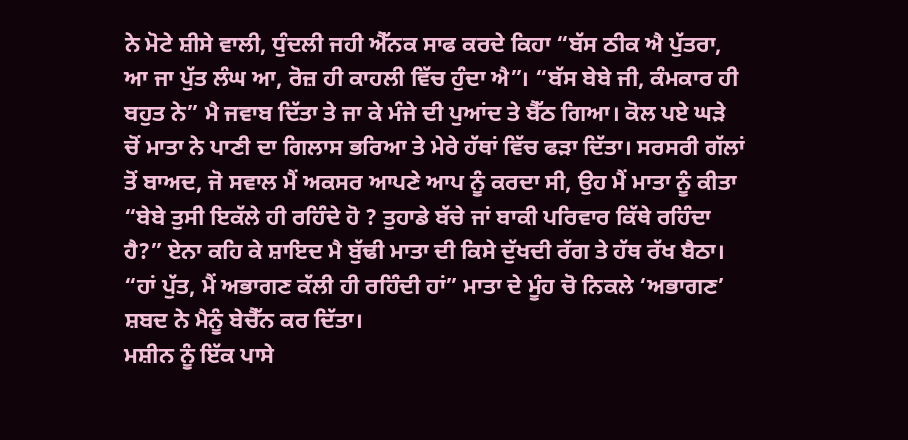ਨੇ ਮੋਟੇ ਸ਼ੀਸੇ ਵਾਲੀ, ਧੁੰਦਲੀ ਜਹੀ ਐੱਨਕ ਸਾਫ ਕਰਦੇ ਕਿਹਾ “ਬੱਸ ਠੀਕ ਐ ਪੁੱਤਰਾ, ਆ ਜਾ ਪੁੱਤ ਲੰਘ ਆ, ਰੋਜ਼ ਹੀ ਕਾਹਲੀ ਵਿੱਚ ਹੁੰਦਾ ਐ”। “ਬੱਸ ਬੇਬੇ ਜੀ, ਕੰਮਕਾਰ ਹੀ ਬਹੁਤ ਨੇ” ਮੈ ਜਵਾਬ ਦਿੱਤਾ ਤੇ ਜਾ ਕੇ ਮੰਜੇ ਦੀ ਪੁਆਂਦ ਤੇ ਬੈੱਠ ਗਿਆ। ਕੋਲ ਪਏ ਘੜੇ ਚੋਂ ਮਾਤਾ ਨੇ ਪਾਣੀ ਦਾ ਗਿਲਾਸ ਭਰਿਆ ਤੇ ਮੇਰੇ ਹੱਥਾਂ ਵਿੱਚ ਫੜਾ ਦਿੱਤਾ। ਸਰਸਰੀ ਗੱਲਾਂ ਤੋਂ ਬਾਅਦ, ਜੋ ਸਵਾਲ ਮੈਂ ਅਕਸਰ ਆਪਣੇ ਆਪ ਨੂੰ ਕਰਦਾ ਸੀ, ਉਹ ਮੈਂ ਮਾਤਾ ਨੂੰ ਕੀਤਾ “ਬੇਬੇ ਤੁਸੀ ਇਕੱਲੇ ਹੀ ਰਹਿੰਦੇ ਹੋ ? ਤੁਹਾਡੇ ਬੱਚੇ ਜਾਂ ਬਾਕੀ ਪਰਿਵਾਰ ਕਿੱਥੇ ਰਹਿੰਦਾ ਹੈ?” ਏਨਾ ਕਹਿ ਕੇ ਸ਼ਾਇਦ ਮੈ ਬੁੱਢੀ ਮਾਤਾ ਦੀ ਕਿਸੇ ਦੁੱਖਦੀ ਰੱਗ ਤੇ ਹੱਥ ਰੱਖ ਬੈਠਾ। “ਹਾਂ ਪੁੱਤ, ਮੈਂ ਅਭਾਗਣ ਕੱਲੀ ਹੀ ਰਹਿੰਦੀ ਹਾਂ” ਮਾਤਾ ਦੇ ਮੂੰਹ ਚੋ ਨਿਕਲੇ ‘ਅਭਾਗਣ’ ਸ਼ਬਦ ਨੇ ਮੈਨੂੰ ਬੇਚੈੱਨ ਕਰ ਦਿੱਤਾ।
ਮਸ਼ੀਨ ਨੂੰ ਇੱਕ ਪਾਸੇ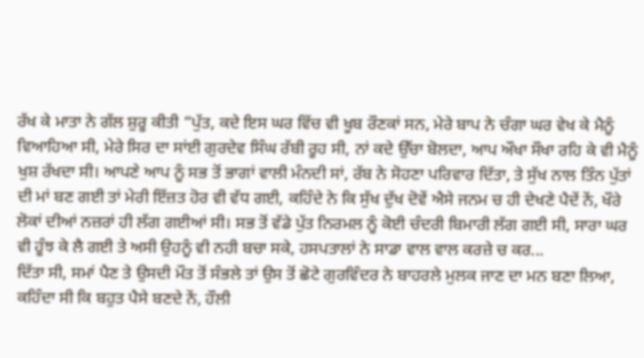ਰੱਖ ਕੇ ਮਾਤਾ ਨੇ ਗੱਲ ਸ਼ੁਰੂ ਕੀਤੀ “ਪੁੱਤ, ਕਦੇ ਇਸ ਘਰ ਵਿੱਚ ਵੀ ਖੂਬ ਰੌਣਕਾਂ ਸਨ, ਮੇਰੇ ਬਾਪ ਨੇ ਚੰਗਾ ਘਰ ਵੇਖ ਕੇ ਮੈਨੂੰ ਵਿਆਹਿਆ ਸੀ, ਮੇਰੇ ਸਿਰ ਦਾ ਸਾਂਈ ਗੁਰਦੇਵ ਸਿੰਘ ਰੱਬੀ ਰੂਹ ਸੀ, ਨਾਂ ਕਦੇ ਉੱਚਾ ਬੋਲਦਾ, ਆਪ ਔਖਾ ਸੌਖਾ ਰਹਿ ਕੇ ਵੀ ਮੈਨੂੰ ਖੁਸ਼ ਰੱਖਦਾ ਸੀ। ਆਪਣੇ ਆਪ ਨੂੰ ਸਭ ਤੋਂ ਭਾਗਾਂ ਵਾਲੀ ਮੰਨਦੀ ਸਾਂ, ਰੱਬ ਨੇ ਸੋਹਣਾ ਪਰਿਵਾਰ ਦਿੱਤਾ, ਤੇ ਸੁੱਖ ਨਾਲ ਤਿੰਨ ਪੁੱਤਾਂ ਦੀ ਮਾਂ ਬਣ ਗਈ ਤਾਂ ਮੇਰੀ ਇੱਜ਼ਤ ਹੋਰ ਵੀ ਵੱਧ ਗਈ, ਕਹਿੰਦੇ ਨੇ ਕਿ ਸੁੱਖ ਦੁੱਖ ਦੋਵੇਂ ਐਸੇ ਜਨਮ ਚ ਹੀ ਦੇਖਣੇ ਪੈਦੇਂ ਨੇਂ, ਖੌਰੇ ਲੋਕਾਂ ਦੀਆਂ ਨਜ਼ਰਾਂ ਹੀ ਲੱਗ ਗਈਆਂ ਸੀ। ਸਭ ਤੋਂ ਵੱਡੇ ਪੁੱਤ ਨਿਰਮਲ ਨੂੰ ਕੋਈ ਚੰਦਰੀ ਬਿਮਾਰੀ ਲੱਗ ਗਈ ਸੀ, ਸਾਰਾ ਘਰ ਵੀ ਹੂੰਝ ਕੇ ਲੈ ਗਈ ਤੇ ਅਸੀ ਉਹਨੂੰ ਵੀ ਨਹੀ ਬਚਾ ਸਕੇ, ਹਸਪਤਾਲਾਂ ਨੇ ਸਾਡਾ ਵਾਲ ਵਾਲ ਕਰਜ਼ੇ ਚ ਕਰ...
ਦਿੱਤਾ ਸੀ, ਸਮਾਂ ਪੈਣ ਤੇ ਉਸਦੀ ਮੌਤ ਤੋਂ ਸੰਭਲੇ ਤਾਂ ਉਸ ਤੋਂ ਛੋਟੇ ਗੁਰਵਿੰਦਰ ਨੇ ਬਾਹਰਲੇ ਮੁਲਕ ਜਾਣ ਦਾ ਮਨ ਬਣਾ ਲਿਆ, ਕਹਿੰਦਾ ਸੀ ਕਿ ਬਹੁਤ ਪੈਸੇ ਬਣਦੇ ਨੇਂ, ਹੌਲੀ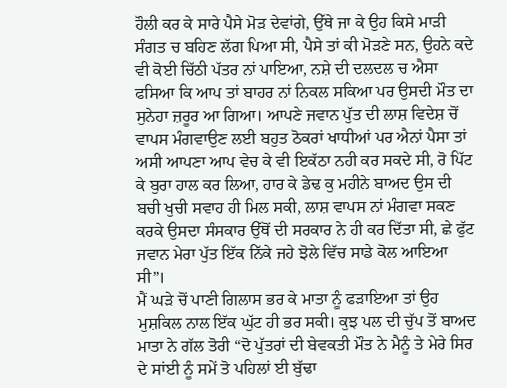ਹੌਲੀ ਕਰ ਕੇ ਸਾਰੇ ਪੈਸੇ ਮੋੜ ਦੇਵਾਂਗੇ, ਉੱਥੇ ਜਾ ਕੇ ਉਹ ਕਿਸੇ ਮਾੜੀ ਸੰਗਤ ਚ ਬਹਿਣ ਲੱਗ ਪਿਆ ਸੀ, ਪੈਸੇ ਤਾਂ ਕੀ ਮੋੜਣੇ ਸਨ, ਉਹਨੇ ਕਦੇ ਵੀ ਕੋਈ ਚਿੱਠੀ ਪੱਤਰ ਨਾਂ ਪਾਇਆ, ਨਸ਼ੇ ਦੀ ਦਲਦਲ ਚ ਐਸਾ ਫਸਿਆ ਕਿ ਆਪ ਤਾਂ ਬਾਹਰ ਨਾਂ ਨਿਕਲ ਸਕਿਆ ਪਰ ਉਸਦੀ ਮੌਤ ਦਾ ਸੁਨੇਹਾ ਜ਼ਰੂਰ ਆ ਗਿਆ। ਆਪਣੇ ਜਵਾਨ ਪੁੱਤ ਦੀ ਲਾਸ਼ ਵਿਦੇਸ਼ ਚੋਂ ਵਾਪਸ ਮੰਗਵਾਉਣ ਲਈ ਬਹੁਤ ਠੋਕਰਾਂ ਖਾਧੀਆਂ ਪਰ ਐਨਾਂ ਪੈਸਾ ਤਾਂ ਅਸੀ ਆਪਣਾ ਆਪ ਵੇਚ ਕੇ ਵੀ ਇਕੱਠਾ ਨਹੀ ਕਰ ਸਕਦੇ ਸੀ, ਰੋ ਪਿੱਟ ਕੇ ਬੁਰਾ ਹਾਲ ਕਰ ਲਿਆ, ਹਾਰ ਕੇ ਡੇਢ ਕੁ ਮਹੀਨੇ ਬਾਅਦ ਉਸ ਦੀ ਬਚੀ ਖੁਚੀ ਸਵਾਹ ਹੀ ਮਿਲ ਸਕੀ, ਲਾਸ਼ ਵਾਪਸ ਨਾਂ ਮੰਗਵਾ ਸਕਣ ਕਰਕੇ ਉਸਦਾ ਸੰਸਕਾਰ ਉੱਥੋਂ ਦੀ ਸਰਕਾਰ ਨੇ ਹੀ ਕਰ ਦਿੱਤਾ ਸੀ, ਛੇ ਫੁੱਟ ਜਵਾਨ ਮੇਰਾ ਪੁੱਤ ਇੱਕ ਨਿੱਕੇ ਜਹੇ ਝੋਲੇ ਵਿੱਚ ਸਾਡੇ ਕੋਲ ਆਇਆ ਸੀ”।
ਮੈਂ ਘੜੇ ਚੋਂ ਪਾਣੀ ਗਿਲਾਸ ਭਰ ਕੇ ਮਾਤਾ ਨੂੰ ਫੜਾਇਆ ਤਾਂ ਉਹ ਮੁਸ਼ਕਿਲ ਨਾਲ ਇੱਕ ਘੁੱਟ ਹੀ ਭਰ ਸਕੀ। ਕੁਝ ਪਲ ਦੀ ਚੁੱਪ ਤੋਂ ਬਾਅਦ ਮਾਤਾ ਨੇ ਗੱਲ ਤੋਰੀ “ਦੋ ਪੁੱਤਰਾਂ ਦੀ ਬੇਵਕਤੀ ਮੌਤ ਨੇ ਮੈਨੂੰ ਤੇ ਮੇਰੇ ਸਿਰ ਦੇ ਸਾਂਈ ਨੂੰ ਸਮੇਂ ਤੋ ਪਹਿਲਾਂ ਈ ਬੁੱਢਾ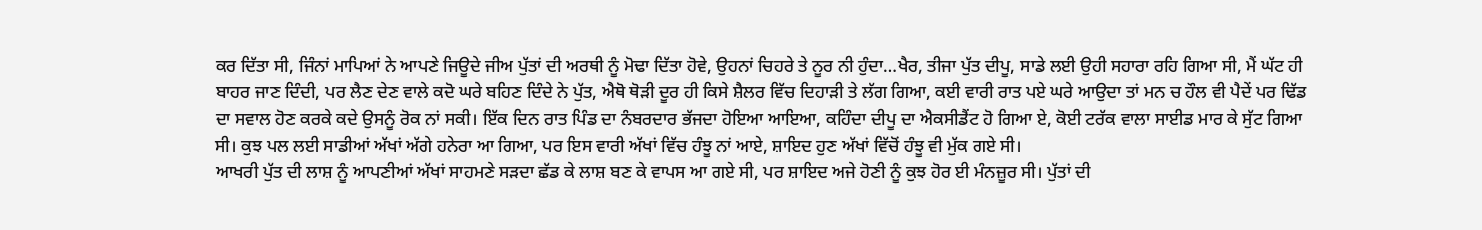ਕਰ ਦਿੱਤਾ ਸੀ, ਜਿੰਨਾਂ ਮਾਪਿਆਂ ਨੇ ਆਪਣੇ ਜਿਊਦੇ ਜੀਅ ਪੁੱਤਾਂ ਦੀ ਅਰਥੀ ਨੂੰ ਮੋਢਾ ਦਿੱਤਾ ਹੋਵੇ, ਉਹਨਾਂ ਚਿਹਰੇ ਤੇ ਨੂਰ ਨੀ ਹੁੰਦਾ…ਖੈਰ, ਤੀਜਾ ਪੁੱਤ ਦੀਪੂ, ਸਾਡੇ ਲਈ ਉਹੀ ਸਹਾਰਾ ਰਹਿ ਗਿਆ ਸੀ, ਮੈਂ ਘੱਟ ਹੀ ਬਾਹਰ ਜਾਣ ਦਿੰਦੀ, ਪਰ ਲੈਣ ਦੇਣ ਵਾਲੇ ਕਦੋ ਘਰੇ ਬਹਿਣ ਦਿੰਦੇ ਨੇ ਪੁੱਤ, ਐਥੋ ਥੋੜੀ ਦੂਰ ਹੀ ਕਿਸੇ ਸ਼ੈਲਰ ਵਿੱਚ ਦਿਹਾੜੀ ਤੇ ਲੱਗ ਗਿਆ, ਕਈ ਵਾਰੀ ਰਾਤ ਪਏ ਘਰੇ ਆਉਦਾ ਤਾਂ ਮਨ ਚ ਹੌਲ ਵੀ ਪੈਦੇਂ ਪਰ ਢਿੱਡ ਦਾ ਸਵਾਲ ਹੋਣ ਕਰਕੇ ਕਦੇ ਉਸਨੂੰ ਰੋਕ ਨਾਂ ਸਕੀ। ਇੱਕ ਦਿਨ ਰਾਤ ਪਿੰਡ ਦਾ ਨੰਬਰਦਾਰ ਭੱਜਦਾ ਹੋਇਆ ਆਇਆ, ਕਹਿੰਦਾ ਦੀਪੂ ਦਾ ਐਕਸੀਡੈਂਟ ਹੋ ਗਿਆ ਏ, ਕੋਈ ਟਰੱਕ ਵਾਲਾ ਸਾਈਡ ਮਾਰ ਕੇ ਸੁੱਟ ਗਿਆ ਸੀ। ਕੁਝ ਪਲ ਲਈ ਸਾਡੀਆਂ ਅੱਖਾਂ ਅੱਗੇ ਹਨੇਰਾ ਆ ਗਿਆ, ਪਰ ਇਸ ਵਾਰੀ ਅੱਖਾਂ ਵਿੱਚ ਹੰਝੂ ਨਾਂ ਆਏ, ਸ਼ਾਇਦ ਹੁਣ ਅੱਖਾਂ ਵਿੱਚੋਂ ਹੰਝੂ ਵੀ ਮੁੱਕ ਗਏ ਸੀ।
ਆਖਰੀ ਪੁੱਤ ਦੀ ਲਾਸ਼ ਨੂੰ ਆਪਣੀਆਂ ਅੱਖਾਂ ਸਾਹਮਣੇ ਸੜਦਾ ਛੱਡ ਕੇ ਲਾਸ਼ ਬਣ ਕੇ ਵਾਪਸ ਆ ਗਏ ਸੀ, ਪਰ ਸ਼ਾਇਦ ਅਜੇ ਹੋਣੀ ਨੂੰ ਕੁਝ ਹੋਰ ਈ ਮੰਨਜ਼ੂਰ ਸੀ। ਪੁੱਤਾਂ ਦੀ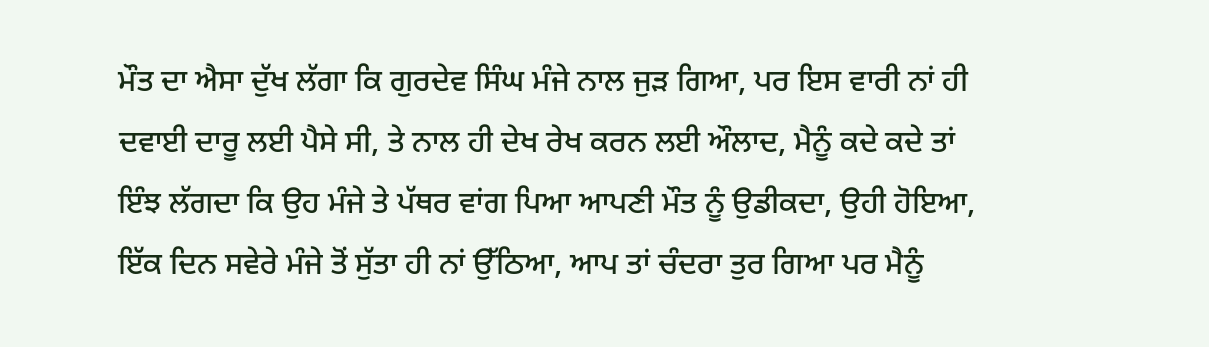ਮੌਤ ਦਾ ਐਸਾ ਦੁੱਖ ਲੱਗਾ ਕਿ ਗੁਰਦੇਵ ਸਿੰਘ ਮੰਜੇ ਨਾਲ ਜੁੜ ਗਿਆ, ਪਰ ਇਸ ਵਾਰੀ ਨਾਂ ਹੀ ਦਵਾਈ ਦਾਰੂ ਲਈ ਪੈਸੇ ਸੀ, ਤੇ ਨਾਲ ਹੀ ਦੇਖ ਰੇਖ ਕਰਨ ਲਈ ਔਲਾਦ, ਮੈਨੂੰ ਕਦੇ ਕਦੇ ਤਾਂ ਇੰਝ ਲੱਗਦਾ ਕਿ ਉਹ ਮੰਜੇ ਤੇ ਪੱਥਰ ਵਾਂਗ ਪਿਆ ਆਪਣੀ ਮੌਤ ਨੂੰ ਉਡੀਕਦਾ, ਉਹੀ ਹੋਇਆ, ਇੱਕ ਦਿਨ ਸਵੇਰੇ ਮੰਜੇ ਤੋਂ ਸੁੱਤਾ ਹੀ ਨਾਂ ਉੱਠਿਆ, ਆਪ ਤਾਂ ਚੰਦਰਾ ਤੁਰ ਗਿਆ ਪਰ ਮੈਨੂੰ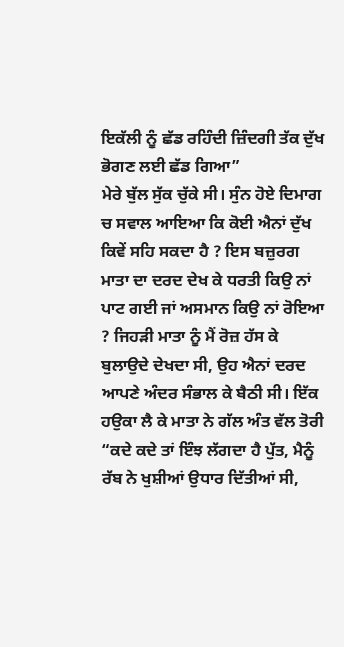ਇਕੱਲੀ ਨੂੰ ਛੱਡ ਰਹਿੰਦੀ ਜ਼ਿੰਦਗੀ ਤੱਕ ਦੁੱਖ ਭੋਗਣ ਲਈ ਛੱਡ ਗਿਆ”
ਮੇਰੇ ਬੁੱਲ ਸੁੱਕ ਚੁੱਕੇ ਸੀ। ਸੁੰਨ ਹੋਏ ਦਿਮਾਗ ਚ ਸਵਾਲ ਆਇਆ ਕਿ ਕੋਈ ਐਨਾਂ ਦੁੱਖ ਕਿਵੇਂ ਸਹਿ ਸਕਦਾ ਹੈ ? ਇਸ ਬਜ਼ੁਰਗ ਮਾਤਾ ਦਾ ਦਰਦ ਦੇਖ ਕੇ ਧਰਤੀ ਕਿਉ ਨਾਂ ਪਾਟ ਗਈ ਜਾਂ ਅਸਮਾਨ ਕਿਉ ਨਾਂ ਰੋਇਆ ? ਜਿਹੜੀ ਮਾਤਾ ਨੂੰ ਮੈਂ ਰੋਜ਼ ਹੱਸ ਕੇ ਬੁਲਾਉਦੇ ਦੇਖਦਾ ਸੀ, ਉਹ ਐਨਾਂ ਦਰਦ ਆਪਣੇ ਅੰਦਰ ਸੰਭਾਲ ਕੇ ਬੈਠੀ ਸੀ। ਇੱਕ ਹਉਕਾ ਲੈ ਕੇ ਮਾਤਾ ਨੇ ਗੱਲ ਅੰਤ ਵੱਲ ਤੋਰੀ “ਕਦੇ ਕਦੇ ਤਾਂ ਇੰਝ ਲੱਗਦਾ ਹੈ ਪੁੱਤ, ਮੈਨੂੰ ਰੱਬ ਨੇ ਖੁਸ਼ੀਆਂ ਉਧਾਰ ਦਿੱਤੀਆਂ ਸੀ,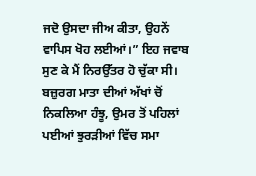ਜਦੋ ਉਸਦਾ ਜੀਅ ਕੀਤਾ, ਉਹਨੇਂ ਵਾਪਿਸ ਖੋਹ ਲਈਆਂ।” ਇਹ ਜਵਾਬ ਸੁਣ ਕੇ ਮੈਂ ਨਿਰਉੱਤਰ ਹੋ ਚੁੱਕਾ ਸੀ। ਬਜ਼ੁਰਗ ਮਾਤਾ ਦੀਆਂ ਅੱਖਾਂ ਚੋਂ ਨਿਕਲਿਆ ਹੰਝੂ, ਉਮਰ ਤੋਂ ਪਹਿਲਾਂ ਪਈਆਂ ਝੁਰੜੀਆਂ ਵਿੱਚ ਸਮਾ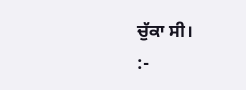ਚੁੱਕਾ ਸੀ।
:-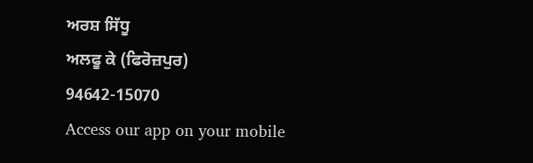ਅਰਸ਼ ਸਿੱਧੂ
ਅਲਫੂ ਕੇ (ਫਿਰੋਜ਼ਪੁਰ)
94642-15070
Access our app on your mobile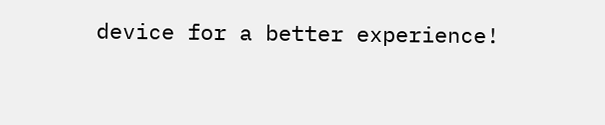device for a better experience!